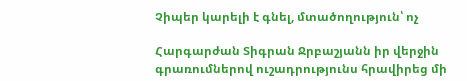Չիպեր կարելի է գնել, մտածողություն՝ ոչ

Հարգարժան Տիգրան Ջրբաշյանն իր վերջին գրառումներով ուշադրությունս հրավիրեց մի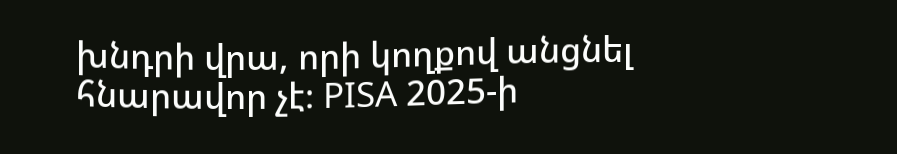խնդրի վրա, որի կողքով անցնել հնարավոր չէ։ PISA 2025-ի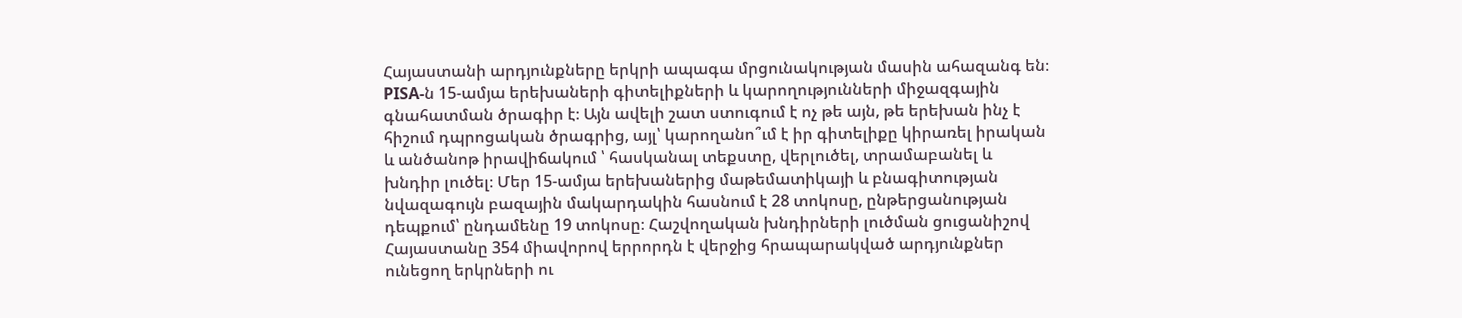Հայաստանի արդյունքները երկրի ապագա մրցունակության մասին ահազանգ են։ PISA-ն 15-ամյա երեխաների գիտելիքների և կարողությունների միջազգային գնահատման ծրագիր է։ Այն ավելի շատ ստուգում է ոչ թե այն, թե երեխան ինչ է հիշում դպրոցական ծրագրից, այլ՝ կարողանո՞ւմ է իր գիտելիքը կիրառել իրական և անծանոթ իրավիճակում ՝ հասկանալ տեքստը, վերլուծել, տրամաբանել և խնդիր լուծել։ Մեր 15-ամյա երեխաներից մաթեմատիկայի և բնագիտության նվազագույն բազային մակարդակին հասնում է 28 տոկոսը, ընթերցանության դեպքում՝ ընդամենը 19 տոկոսը։ Հաշվողական խնդիրների լուծման ցուցանիշով Հայաստանը 354 միավորով երրորդն է վերջից հրապարակված արդյունքներ ունեցող երկրների ու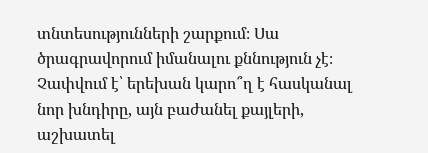տնտեսությունների շարքում։ Սա ծրագրավորում իմանալու քննություն չէ։ Չափվում է՝ երեխան կարո՞ղ է հասկանալ նոր խնդիրը, այն բաժանել քայլերի, աշխատել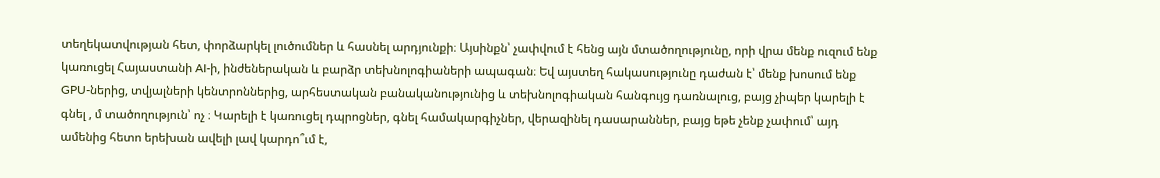տեղեկատվության հետ, փորձարկել լուծումներ և հասնել արդյունքի։ Այսինքն՝ չափվում է հենց այն մտածողությունը, որի վրա մենք ուզում ենք կառուցել Հայաստանի AI-ի, ինժեներական և բարձր տեխնոլոգիաների ապագան։ Եվ այստեղ հակասությունը դաժան է՝ մենք խոսում ենք GPU-ներից, տվյալների կենտրոններից, արհեստական բանականությունից և տեխնոլոգիական հանգույց դառնալուց, բայց չիպեր կարելի է գնել , մ տածողություն՝ ոչ ։ Կարելի է կառուցել դպրոցներ, գնել համակարգիչներ, վերազինել դասարաններ, բայց եթե չենք չափում՝ այդ ամենից հետո երեխան ավելի լավ կարդո՞ւմ է,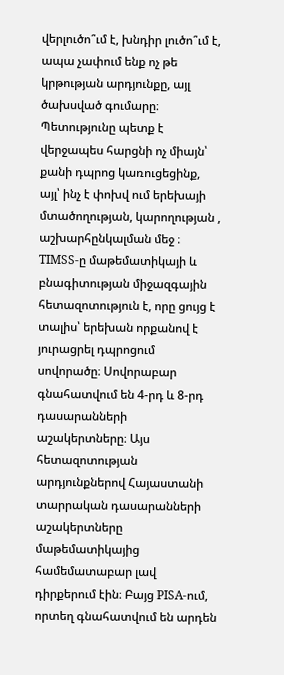վերլուծո՞ւմ է, խնդիր լուծո՞ւմ է, ապա չափում ենք ոչ թե կրթության արդյունքը, այլ ծախսված գումարը։ Պետությունը պետք է վերջապես հարցնի ոչ միայն՝ քանի դպրոց կառուցեցինք, այլ՝ ինչ է փոխվ ում երեխայի մտածողության, կարողության , աշխարհընկալման մեջ ։ TIMSS-ը մաթեմատիկայի և բնագիտության միջազգային հետազոտություն է, որը ցույց է տալիս՝ երեխան որքանով է յուրացրել դպրոցում սովորածը։ Սովորաբար գնահատվում են 4-րդ և 8-րդ դասարանների աշակերտները։ Այս հետազոտության արդյունքներով Հայաստանի տարրական դասարանների աշակերտները մաթեմատիկայից համեմատաբար լավ դիրքերում էին։ Բայց PISA-ում, որտեղ գնահատվում են արդեն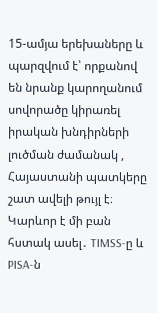15-ամյա երեխաները և պարզվում է՝ որքանով են նրանք կարողանում սովորածը կիրառել իրական խնդիրների լուծման ժամանակ , Հայաստանի պատկերը շատ ավելի թույլ է։ Կարևոր է մի բան հստակ ասել․ TIMSS-ը և PISA-ն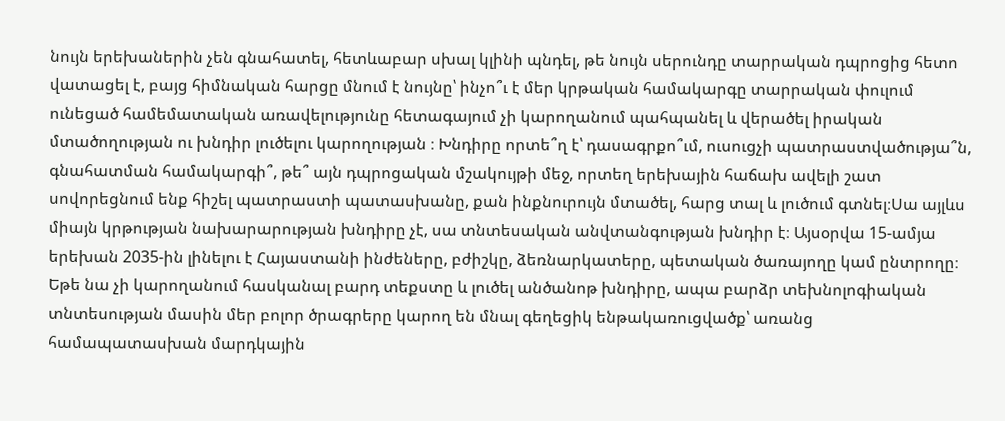նույն երեխաներին չեն գնահատել, հետևաբար սխալ կլինի պնդել, թե նույն սերունդը տարրական դպրոցից հետո վատացել է, բայց հիմնական հարցը մնում է նույնը՝ ինչո՞ւ է մեր կրթական համակարգը տարրական փուլում ունեցած համեմատական առավելությունը հետագայում չի կարողանում պահպանել և վերածել իրական մտածողության ու խնդիր լուծելու կարողության ։ Խնդիրը որտե՞ղ է՝ դասագրքո՞ւմ, ուսուցչի պատրաստվածությա՞ն, գնահատման համակարգի՞, թե՞ այն դպրոցական մշակույթի մեջ, որտեղ երեխային հաճախ ավելի շատ սովորեցնում ենք հիշել պատրաստի պատասխանը, քան ինքնուրույն մտածել, հարց տալ և լուծում գտնել։Սա այլևս միայն կրթության նախարարության խնդիրը չէ, սա տնտեսական անվտանգության խնդիր է։ Այսօրվա 15-ամյա երեխան 2035-ին լինելու է Հայաստանի ինժեները, բժիշկը, ձեռնարկատերը, պետական ծառայողը կամ ընտրողը։ Եթե նա չի կարողանում հասկանալ բարդ տեքստը և լուծել անծանոթ խնդիրը, ապա բարձր տեխնոլոգիական տնտեսության մասին մեր բոլոր ծրագրերը կարող են մնալ գեղեցիկ ենթակառուցվածք՝ առանց համապատասխան մարդկային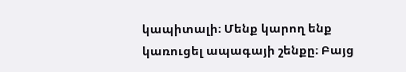կապիտալի։ Մենք կարող ենք կառուցել ապագայի շենքը։ Բայց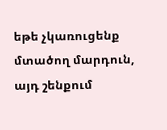եթե չկառուցենք մտածող մարդուն, այդ շենքում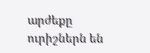արժեքը ուրիշներն են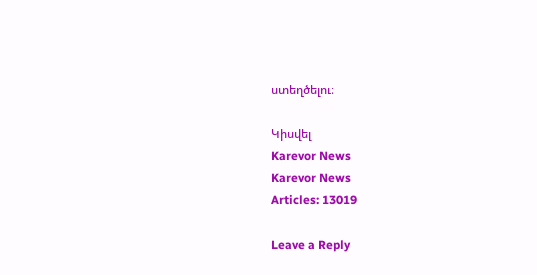ստեղծելու։

Կիսվել
Karevor News
Karevor News
Articles: 13019

Leave a Reply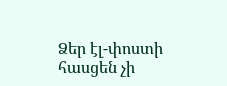Ձեր էլ-փոստի հասցեն չի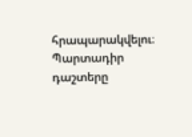հրապարակվելու։ Պարտադիր դաշտերը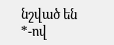նշված են *-ով